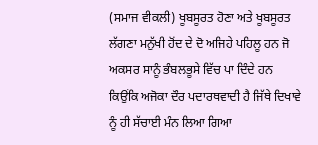(ਸਮਾਜ ਵੀਕਲੀ) ਖੂਬਸੂਰਤ ਹੋਣਾ ਅਤੇ ਖੂਬਸੂਰਤ ਲੱਗਣਾ ਮਨੁੱਖੀ ਹੋਂਦ ਦੇ ਦੋ ਅਜਿਹੇ ਪਹਿਲੂ ਹਨ ਜੋ ਅਕਸਰ ਸਾਨੂੰ ਭੰਬਲਭੂਸੇ ਵਿੱਚ ਪਾ ਦਿੰਦੇ ਹਨ ਕਿਉਂਕਿ ਅਜੋਕਾ ਦੌਰ ਪਦਾਰਥਵਾਦੀ ਹੈ ਜਿੱਥੇ ਦਿਖਾਵੇ ਨੂੰ ਹੀ ਸੱਚਾਈ ਮੰਨ ਲਿਆ ਗਿਆ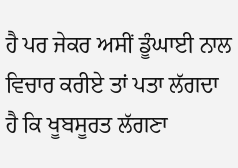ਹੈ ਪਰ ਜੇਕਰ ਅਸੀਂ ਡੂੰਘਾਈ ਨਾਲ ਵਿਚਾਰ ਕਰੀਏ ਤਾਂ ਪਤਾ ਲੱਗਦਾ ਹੈ ਕਿ ਖੂਬਸੂਰਤ ਲੱਗਣਾ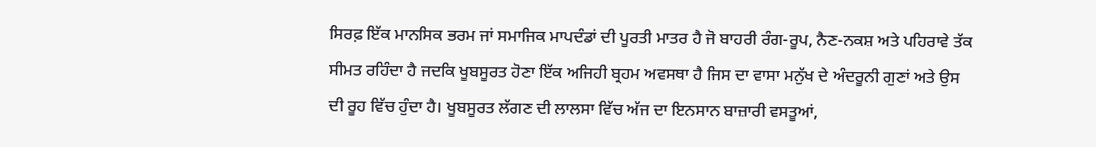ਸਿਰਫ਼ ਇੱਕ ਮਾਨਸਿਕ ਭਰਮ ਜਾਂ ਸਮਾਜਿਕ ਮਾਪਦੰਡਾਂ ਦੀ ਪੂਰਤੀ ਮਾਤਰ ਹੈ ਜੋ ਬਾਹਰੀ ਰੰਗ-ਰੂਪ, ਨੈਣ-ਨਕਸ਼ ਅਤੇ ਪਹਿਰਾਵੇ ਤੱਕ ਸੀਮਤ ਰਹਿੰਦਾ ਹੈ ਜਦਕਿ ਖੂਬਸੂਰਤ ਹੋਣਾ ਇੱਕ ਅਜਿਹੀ ਬ੍ਰਹਮ ਅਵਸਥਾ ਹੈ ਜਿਸ ਦਾ ਵਾਸਾ ਮਨੁੱਖ ਦੇ ਅੰਦਰੂਨੀ ਗੁਣਾਂ ਅਤੇ ਉਸ ਦੀ ਰੂਹ ਵਿੱਚ ਹੁੰਦਾ ਹੈ। ਖੂਬਸੂਰਤ ਲੱਗਣ ਦੀ ਲਾਲਸਾ ਵਿੱਚ ਅੱਜ ਦਾ ਇਨਸਾਨ ਬਾਜ਼ਾਰੀ ਵਸਤੂਆਂ,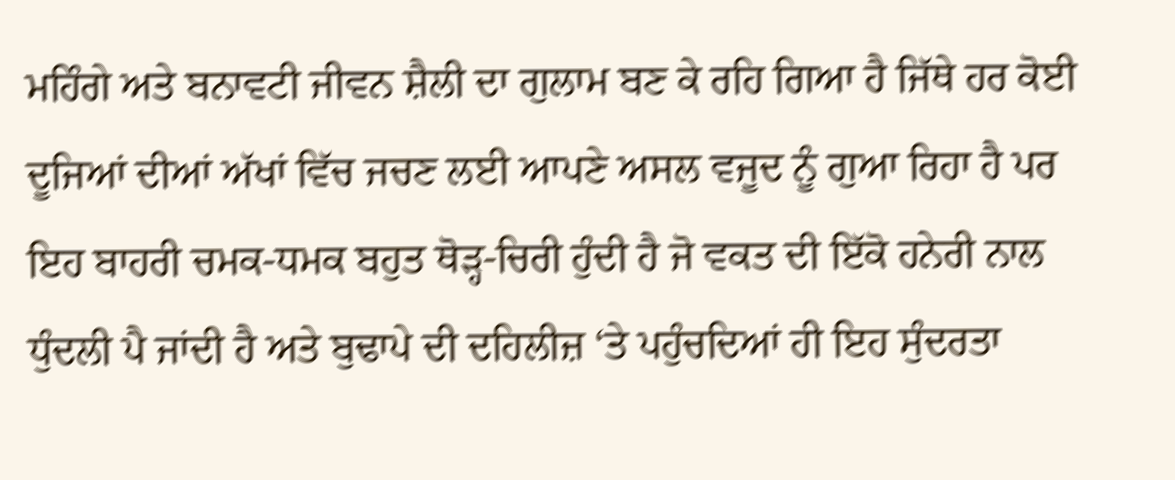ਮਹਿੰਗੇ ਅਤੇ ਬਨਾਵਟੀ ਜੀਵਨ ਸ਼ੈਲੀ ਦਾ ਗੁਲਾਮ ਬਣ ਕੇ ਰਹਿ ਗਿਆ ਹੈ ਜਿੱਥੇ ਹਰ ਕੋਈ ਦੂਜਿਆਂ ਦੀਆਂ ਅੱਖਾਂ ਵਿੱਚ ਜਚਣ ਲਈ ਆਪਣੇ ਅਸਲ ਵਜੂਦ ਨੂੰ ਗੁਆ ਰਿਹਾ ਹੈ ਪਰ ਇਹ ਬਾਹਰੀ ਚਮਕ-ਧਮਕ ਬਹੁਤ ਥੋੜ੍ਹ-ਚਿਰੀ ਹੁੰਦੀ ਹੈ ਜੋ ਵਕਤ ਦੀ ਇੱਕੋ ਹਨੇਰੀ ਨਾਲ ਧੁੰਦਲੀ ਪੈ ਜਾਂਦੀ ਹੈ ਅਤੇ ਬੁਢਾਪੇ ਦੀ ਦਹਿਲੀਜ਼ ‘ਤੇ ਪਹੁੰਚਦਿਆਂ ਹੀ ਇਹ ਸੁੰਦਰਤਾ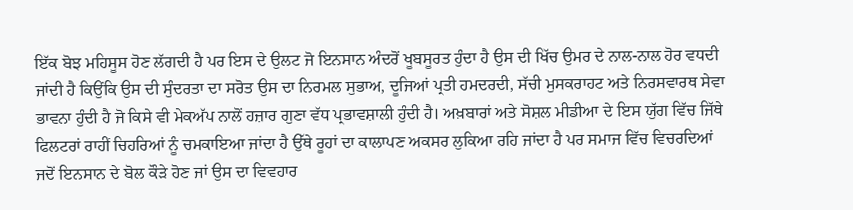ਇੱਕ ਬੋਝ ਮਹਿਸੂਸ ਹੋਣ ਲੱਗਦੀ ਹੈ ਪਰ ਇਸ ਦੇ ਉਲਟ ਜੋ ਇਨਸਾਨ ਅੰਦਰੋਂ ਖੂਬਸੂਰਤ ਹੁੰਦਾ ਹੈ ਉਸ ਦੀ ਖਿੱਚ ਉਮਰ ਦੇ ਨਾਲ-ਨਾਲ ਹੋਰ ਵਧਦੀ ਜਾਂਦੀ ਹੈ ਕਿਉਂਕਿ ਉਸ ਦੀ ਸੁੰਦਰਤਾ ਦਾ ਸਰੋਤ ਉਸ ਦਾ ਨਿਰਮਲ ਸੁਭਾਅ, ਦੂਜਿਆਂ ਪ੍ਰਤੀ ਹਮਦਰਦੀ, ਸੱਚੀ ਮੁਸਕਰਾਹਟ ਅਤੇ ਨਿਰਸਵਾਰਥ ਸੇਵਾ ਭਾਵਨਾ ਹੁੰਦੀ ਹੈ ਜੋ ਕਿਸੇ ਵੀ ਮੇਕਅੱਪ ਨਾਲੋਂ ਹਜ਼ਾਰ ਗੁਣਾ ਵੱਧ ਪ੍ਰਭਾਵਸ਼ਾਲੀ ਹੁੰਦੀ ਹੈ। ਅਖ਼ਬਾਰਾਂ ਅਤੇ ਸੋਸ਼ਲ ਮੀਡੀਆ ਦੇ ਇਸ ਯੁੱਗ ਵਿੱਚ ਜਿੱਥੇ ਫਿਲਟਰਾਂ ਰਾਹੀਂ ਚਿਹਰਿਆਂ ਨੂੰ ਚਮਕਾਇਆ ਜਾਂਦਾ ਹੈ ਉੱਥੇ ਰੂਹਾਂ ਦਾ ਕਾਲਾਪਣ ਅਕਸਰ ਲੁਕਿਆ ਰਹਿ ਜਾਂਦਾ ਹੈ ਪਰ ਸਮਾਜ ਵਿੱਚ ਵਿਚਰਦਿਆਂ ਜਦੋਂ ਇਨਸਾਨ ਦੇ ਬੋਲ ਕੌੜੇ ਹੋਣ ਜਾਂ ਉਸ ਦਾ ਵਿਵਹਾਰ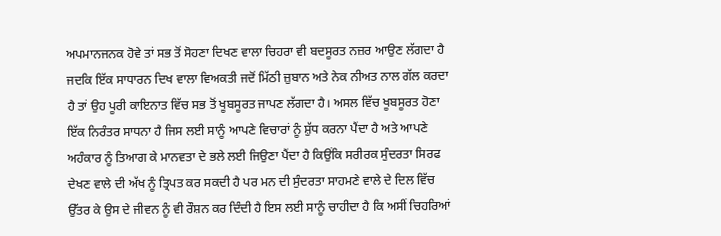ਅਪਮਾਨਜਨਕ ਹੋਵੇ ਤਾਂ ਸਭ ਤੋਂ ਸੋਹਣਾ ਦਿਖਣ ਵਾਲਾ ਚਿਹਰਾ ਵੀ ਬਦਸੂਰਤ ਨਜ਼ਰ ਆਉਣ ਲੱਗਦਾ ਹੈ ਜਦਕਿ ਇੱਕ ਸਾਧਾਰਨ ਦਿਖ ਵਾਲਾ ਵਿਅਕਤੀ ਜਦੋਂ ਮਿੱਠੀ ਜ਼ੁਬਾਨ ਅਤੇ ਨੇਕ ਨੀਅਤ ਨਾਲ ਗੱਲ ਕਰਦਾ ਹੈ ਤਾਂ ਉਹ ਪੂਰੀ ਕਾਇਨਾਤ ਵਿੱਚ ਸਭ ਤੋਂ ਖੂਬਸੂਰਤ ਜਾਪਣ ਲੱਗਦਾ ਹੈ। ਅਸਲ ਵਿੱਚ ਖੂਬਸੂਰਤ ਹੋਣਾ ਇੱਕ ਨਿਰੰਤਰ ਸਾਧਨਾ ਹੈ ਜਿਸ ਲਈ ਸਾਨੂੰ ਆਪਣੇ ਵਿਚਾਰਾਂ ਨੂੰ ਸ਼ੁੱਧ ਕਰਨਾ ਪੈਂਦਾ ਹੈ ਅਤੇ ਆਪਣੇ ਅਹੰਕਾਰ ਨੂੰ ਤਿਆਗ ਕੇ ਮਾਨਵਤਾ ਦੇ ਭਲੇ ਲਈ ਜਿਉਣਾ ਪੈਂਦਾ ਹੈ ਕਿਉਂਕਿ ਸਰੀਰਕ ਸੁੰਦਰਤਾ ਸਿਰਫ ਦੇਖਣ ਵਾਲੇ ਦੀ ਅੱਖ ਨੂੰ ਤ੍ਰਿਪਤ ਕਰ ਸਕਦੀ ਹੈ ਪਰ ਮਨ ਦੀ ਸੁੰਦਰਤਾ ਸਾਹਮਣੇ ਵਾਲੇ ਦੇ ਦਿਲ ਵਿੱਚ ਉੱਤਰ ਕੇ ਉਸ ਦੇ ਜੀਵਨ ਨੂੰ ਵੀ ਰੌਸ਼ਨ ਕਰ ਦਿੰਦੀ ਹੈ ਇਸ ਲਈ ਸਾਨੂੰ ਚਾਹੀਦਾ ਹੈ ਕਿ ਅਸੀਂ ਚਿਹਰਿਆਂ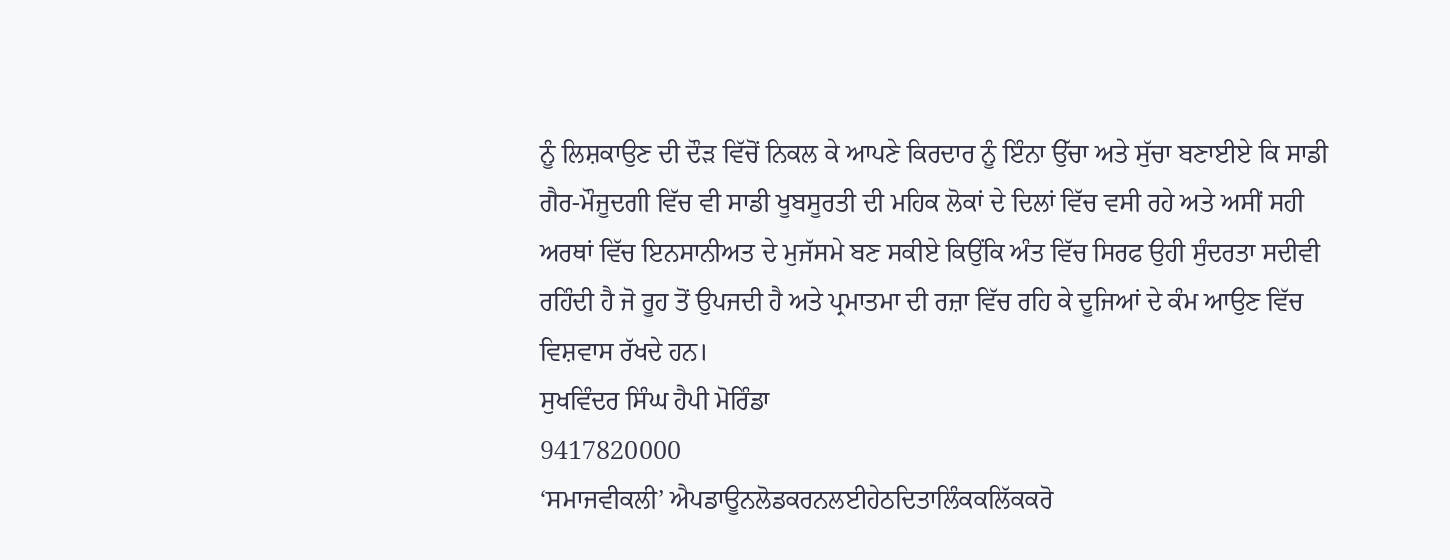ਨੂੰ ਲਿਸ਼ਕਾਉਣ ਦੀ ਦੌੜ ਵਿੱਚੋਂ ਨਿਕਲ ਕੇ ਆਪਣੇ ਕਿਰਦਾਰ ਨੂੰ ਇੰਨਾ ਉੱਚਾ ਅਤੇ ਸੁੱਚਾ ਬਣਾਈਏ ਕਿ ਸਾਡੀ ਗੈਰ-ਮੌਜੂਦਗੀ ਵਿੱਚ ਵੀ ਸਾਡੀ ਖੂਬਸੂਰਤੀ ਦੀ ਮਹਿਕ ਲੋਕਾਂ ਦੇ ਦਿਲਾਂ ਵਿੱਚ ਵਸੀ ਰਹੇ ਅਤੇ ਅਸੀਂ ਸਹੀ ਅਰਥਾਂ ਵਿੱਚ ਇਨਸਾਨੀਅਤ ਦੇ ਮੁਜੱਸਮੇ ਬਣ ਸਕੀਏ ਕਿਉਂਕਿ ਅੰਤ ਵਿੱਚ ਸਿਰਫ ਉਹੀ ਸੁੰਦਰਤਾ ਸਦੀਵੀ ਰਹਿੰਦੀ ਹੈ ਜੋ ਰੂਹ ਤੋਂ ਉਪਜਦੀ ਹੈ ਅਤੇ ਪ੍ਰਮਾਤਮਾ ਦੀ ਰਜ਼ਾ ਵਿੱਚ ਰਹਿ ਕੇ ਦੂਜਿਆਂ ਦੇ ਕੰਮ ਆਉਣ ਵਿੱਚ ਵਿਸ਼ਵਾਸ ਰੱਖਦੇ ਹਨ।
ਸੁਖਵਿੰਦਰ ਸਿੰਘ ਹੈਪੀ ਮੋਰਿੰਡਾ
9417820000
‘ਸਮਾਜਵੀਕਲੀ’ ਐਪਡਾਊਨਲੋਡਕਰਨਲਈਹੇਠਦਿਤਾਲਿੰਕਕਲਿੱਕਕਰੋ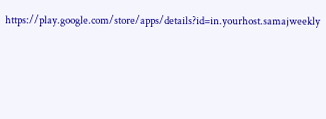https://play.google.com/store/apps/details?id=in.yourhost.samajweekly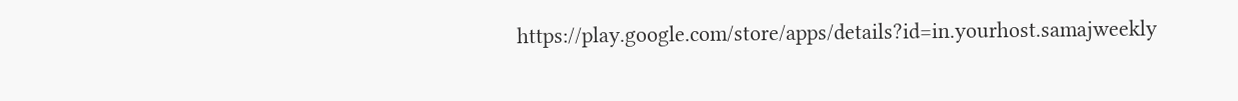https://play.google.com/store/apps/details?id=in.yourhost.samajweekly